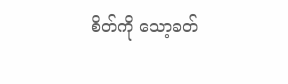စိတ်ကို သော့ခတ်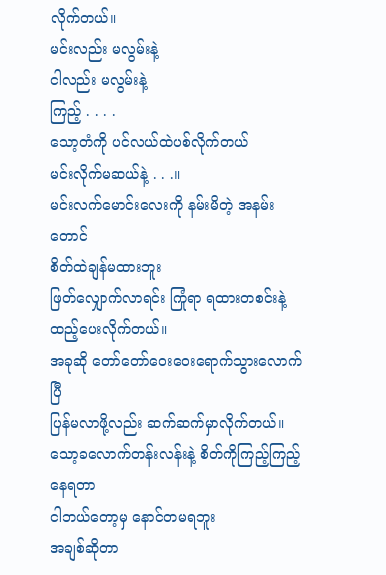လိုက်တယ်။
မင်းလည်း မလွမ်းနဲ့
ငါလည်း မလွမ်းနဲ့
ကြည့် . . . .
သော့တံကို ပင်လယ်ထဲပစ်လိုက်တယ်
မင်းလိုက်မဆယ်နဲ့ . . .။
မင်းလက်မောင်းလေးကို နမ်းမိတဲ့ အနမ်းတောင်
စိတ်ထဲချန်မထားဘူး
ဖြတ်လျှောက်လာရင်း ကြုံရာ ရထားတစင်းနဲ့ထည့်ပေးလိုက်တယ်။
အခုဆို တော်တော်ဝေးဝေးရောက်သွားလောက်ပြီ
ပြန်မလာဖို့လည်း ဆက်ဆက်မှာလိုက်တယ်။
သော့ခလောက်တန်းလန်းနဲ့ စိတ်ကိုကြည့်ကြည့်နေရတာ
ငါဘယ်တော့မှ နောင်တမရဘူး
အချစ်ဆိုတာ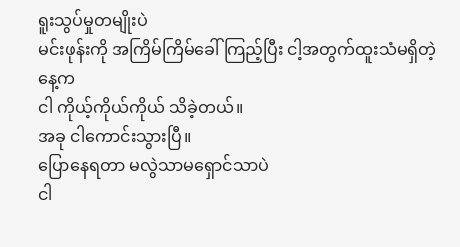ရူးသွပ်မှုတမျိုးပဲ
မင်းဖုန်းကို အကြိမ်ကြိမ်ခေါ်ကြည့်ပြီး ငါ့အတွက်ထူးသံမရှိတဲ့နေ့က
ငါ ကိုယ့်ကိုယ်ကိုယ် သိခဲ့တယ်။
အခု ငါကောင်းသွားပြီ။
ပြောနေရတာ မလွဲသာမရှောင်သာပဲ
ငါ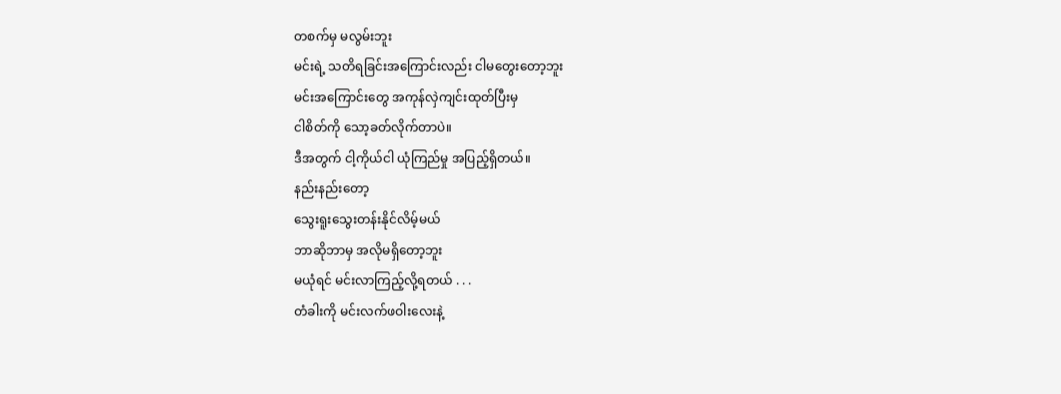တစက်မှ မလွမ်းဘူး
မင်းရဲ့ သတိရခြင်းအကြောင်းလည်း ငါမတွေးတော့ဘူး
မင်းအကြောင်းတွေ အကုန်လှဲကျင်းထုတ်ပြီးမှ
ငါစိတ်ကို သော့ခတ်လိုက်တာပဲ။
ဒီအတွက် ငါ့ကိုယ်ငါ ယုံကြည်မှု အပြည့်ရှိတယ်။
နည်းနည်းတော့
သွေးရူးသွေးတန်းနိုင်လိမ့်မယ်
ဘာဆိုဘာမှ အလိုမရှိတော့ဘူး
မယုံရင် မင်းလာကြည့်လို့ရတယ် . . .
တံခါးကို မင်းလက်ဖဝါးလေးနဲ့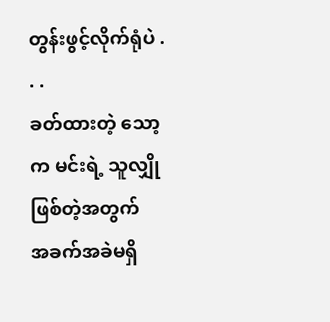တွန်းဖွင့်လိုက်ရုံပဲ . . .
ခတ်ထားတဲ့ သော့က မင်းရဲ့ သူလျှိုဖြစ်တဲ့အတွက်
အခက်အခဲမရှိ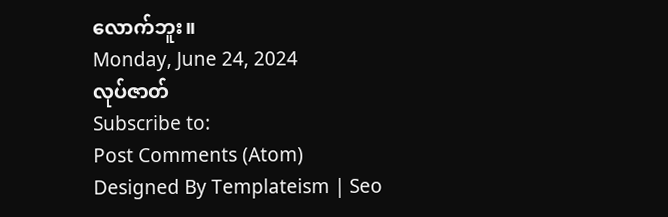လောက်ဘူး။
Monday, June 24, 2024
လုပ်ဇာတ်
Subscribe to:
Post Comments (Atom)
Designed By Templateism | Seo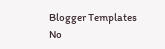Blogger Templates
No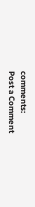comments:
Post a Comment